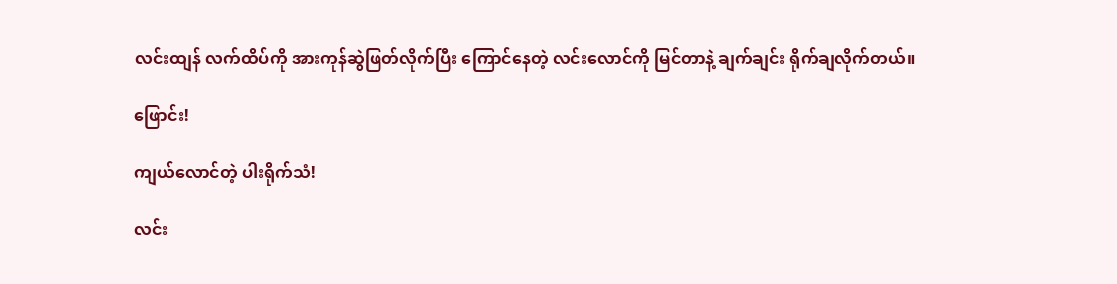လင်းထျန် လက်ထိပ်ကို အားကုန်ဆွဲဖြတ်လိုက်ပြီး ကြောင်နေတဲ့ လင်းလောင်ကို မြင်တာနဲ့ ချက်ချင်း ရိုက်ချလိုက်တယ်။

ဖြောင်း!

ကျယ်လောင်တဲ့ ပါးရိုက်သံ!

လင်း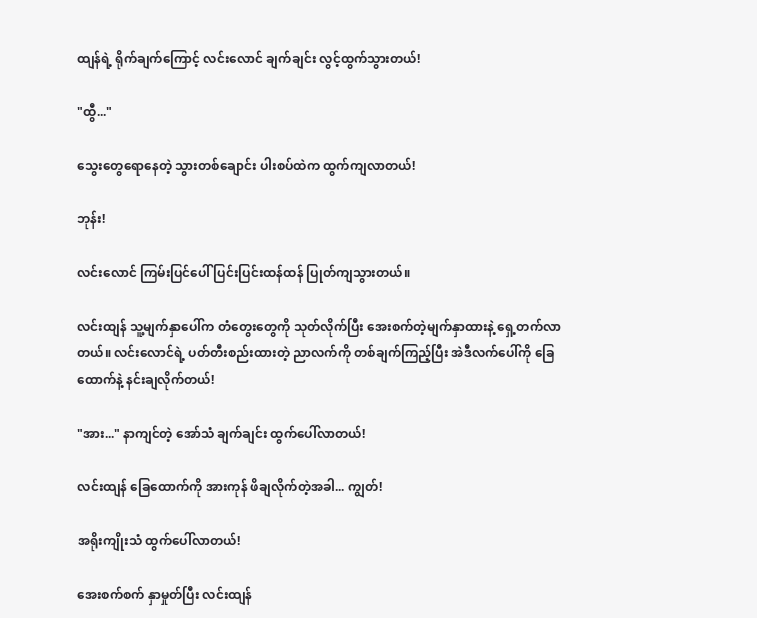ထျန်ရဲ့ ရိုက်ချက်ကြောင့် လင်းလောင် ချက်ချင်း လွင့်ထွက်သွားတယ်!

"ထွီ..."

သွေးတွေရောနေတဲ့ သွားတစ်ချောင်း ပါးစပ်ထဲက ထွက်ကျလာတယ်!

ဘုန်း!

လင်းလောင် ကြမ်းပြင်ပေါ် ပြင်းပြင်းထန်ထန် ပြုတ်ကျသွားတယ်။

လင်းထျန် သူ့မျက်နှာပေါ်က တံတွေးတွေကို သုတ်လိုက်ပြီး အေးစက်တဲ့မျက်နှာထားနဲ့ ရှေ့တက်လာတယ်။ လင်းလောင်ရဲ့ ပတ်တီးစည်းထားတဲ့ ညာလက်ကို တစ်ချက်ကြည့်ပြီး အဲဒီလက်ပေါ်ကို ခြေထောက်နဲ့ နင်းချလိုက်တယ်!

"အား..." နာကျင်တဲ့ အော်သံ ချက်ချင်း ထွက်ပေါ်လာတယ်!

လင်းထျန် ခြေထောက်ကို အားကုန် ဖိချလိုက်တဲ့အခါ... ကျွတ်!

အရိုးကျိုးသံ ထွက်ပေါ်လာတယ်!

အေးစက်စက် နှာမှုတ်ပြီး လင်းထျန်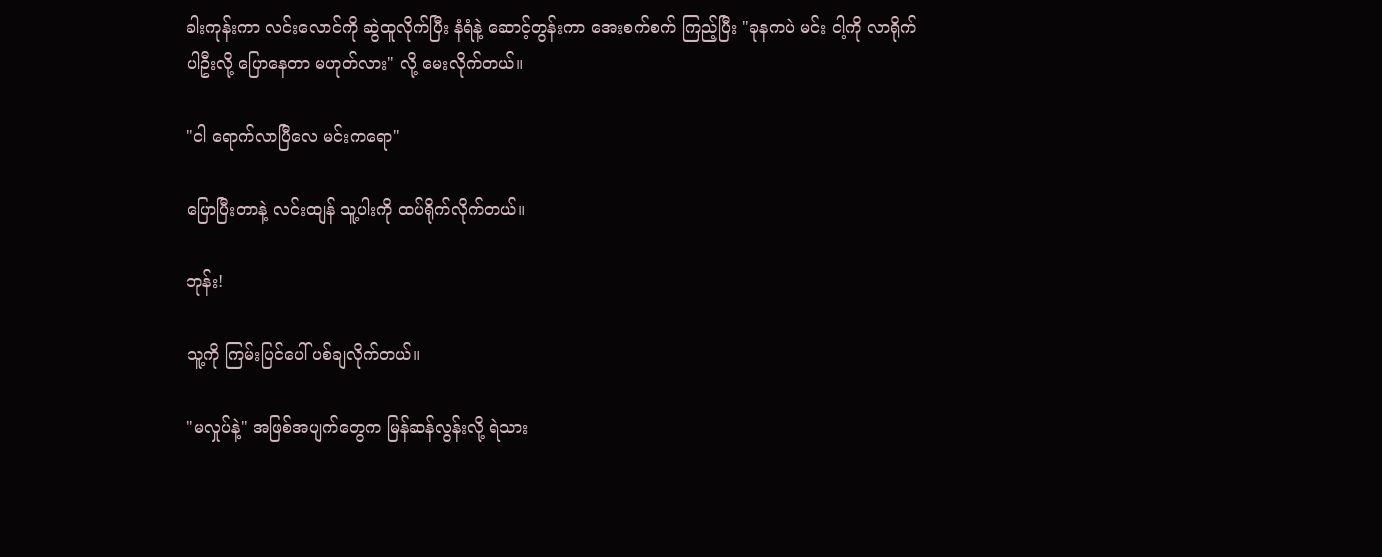ခါးကုန်းကာ လင်းလောင်ကို ဆွဲထူလိုက်ပြီး နံရံနဲ့ ဆောင့်တွန်းကာ အေးစက်စက် ကြည့်ပြီး "ခုနကပဲ မင်း ငါ့ကို လာရိုက်ပါဦးလို့ ပြောနေတာ မဟုတ်လား" လို့ မေးလိုက်တယ်။

"ငါ ရောက်လာပြီလေ မင်းကရော"

ပြောပြီးတာနဲ့ လင်းထျန် သူ့ပါးကို ထပ်ရိုက်လိုက်တယ်။

ဘုန်း!

သူ့ကို ကြမ်းပြင်ပေါ် ပစ်ချလိုက်တယ်။

"မလှုပ်နဲ့" အဖြစ်အပျက်တွေက မြန်ဆန်လွန်းလို့ ရဲသား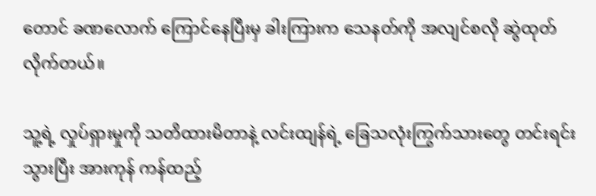တောင် ခဏလောက် ကြောင်နေပြီးမှ ခါးကြားက သေနတ်ကို အလျင်စလို ဆွဲထုတ်လိုက်တယ်။

သူ့ရဲ့ လှုပ်ရှားမှုကို သတိထားမိတာနဲ့ လင်းထျန်ရဲ့ ခြေသလုံးကြွက်သားတွေ တင်းရင်းသွားပြီး အားကုန် ကန်ထည့်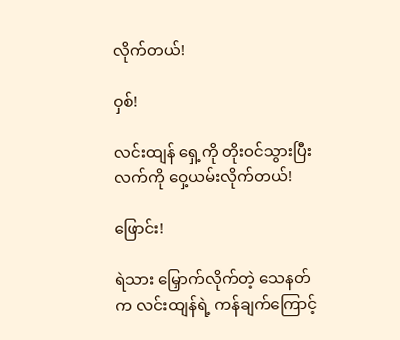လိုက်တယ်!

ဝှစ်!

လင်းထျန် ရှေ့ကို တိုးဝင်သွားပြီး လက်ကို ဝှေ့ယမ်းလိုက်တယ်!

ဖြောင်း!

ရဲသား မြှောက်လိုက်တဲ့ သေနတ်က လင်းထျန်ရဲ့ ကန်ချက်ကြောင့်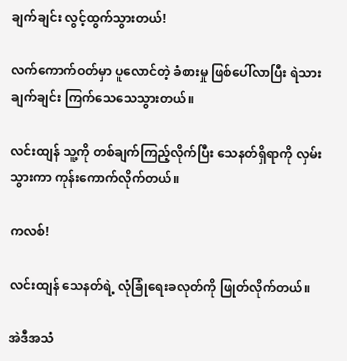ချက်ချင်း လွင့်ထွက်သွားတယ်!

လက်ကောက်ဝတ်မှာ ပူလောင်တဲ့ ခံစားမှု ဖြစ်ပေါ်လာပြီး ရဲသား ချက်ချင်း ကြက်သေသေသွားတယ်။

လင်းထျန် သူ့ကို တစ်ချက်ကြည့်လိုက်ပြီး သေနတ်ရှိရာကို လှမ်းသွားကာ ကုန်းကောက်လိုက်တယ်။

ကလစ်!

လင်းထျန် သေနတ်ရဲ့ လုံခြုံရေးခလုတ်ကို ဖြုတ်လိုက်တယ်။

အဲဒီအသံ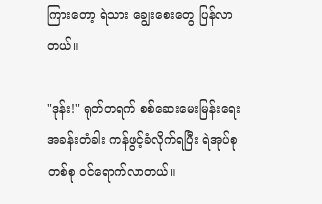ကြားတော့ ရဲသား ချွေးစေးတွေ ပြန်လာတယ်။

"ဒုန်း!" ရုတ်တရက် စစ်ဆေးမေးမြန်းရေးအခန်းတံခါး ကန်ဖွင့်ခံလိုက်ရပြီး ရဲအုပ်စုတစ်စု ဝင်ရောက်လာတယ်။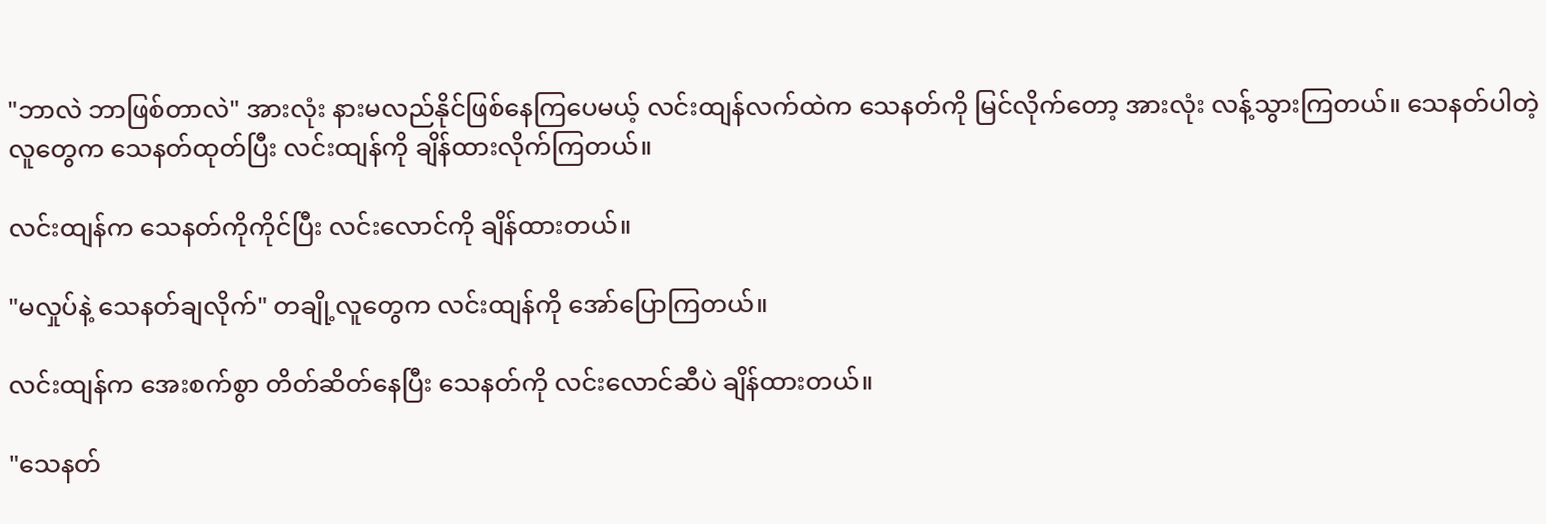"ဘာလဲ ဘာဖြစ်တာလဲ" အားလုံး နားမလည်နိုင်ဖြစ်နေကြပေမယ့် လင်းထျန်လက်ထဲက သေနတ်ကို မြင်လိုက်တော့ အားလုံး လန့်သွားကြတယ်။ သေနတ်ပါတဲ့လူတွေက သေနတ်ထုတ်ပြီး လင်းထျန်ကို ချိန်ထားလိုက်ကြတယ်။

လင်းထျန်က သေနတ်ကိုကိုင်ပြီး လင်းလောင်ကို ချိန်ထားတယ်။

"မလှုပ်နဲ့ သေနတ်ချလိုက်" တချို့လူတွေက လင်းထျန်ကို အော်ပြောကြတယ်။

လင်းထျန်က အေးစက်စွာ တိတ်ဆိတ်နေပြီး သေနတ်ကို လင်းလောင်ဆီပဲ ချိန်ထားတယ်။

"သေနတ်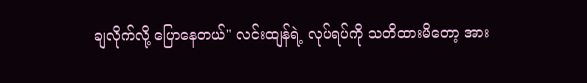ချလိုက်လို့ ပြောနေတယ်" လင်းထျန်ရဲ့ လုပ်ရပ်ကို သတိထားမိတော့ အား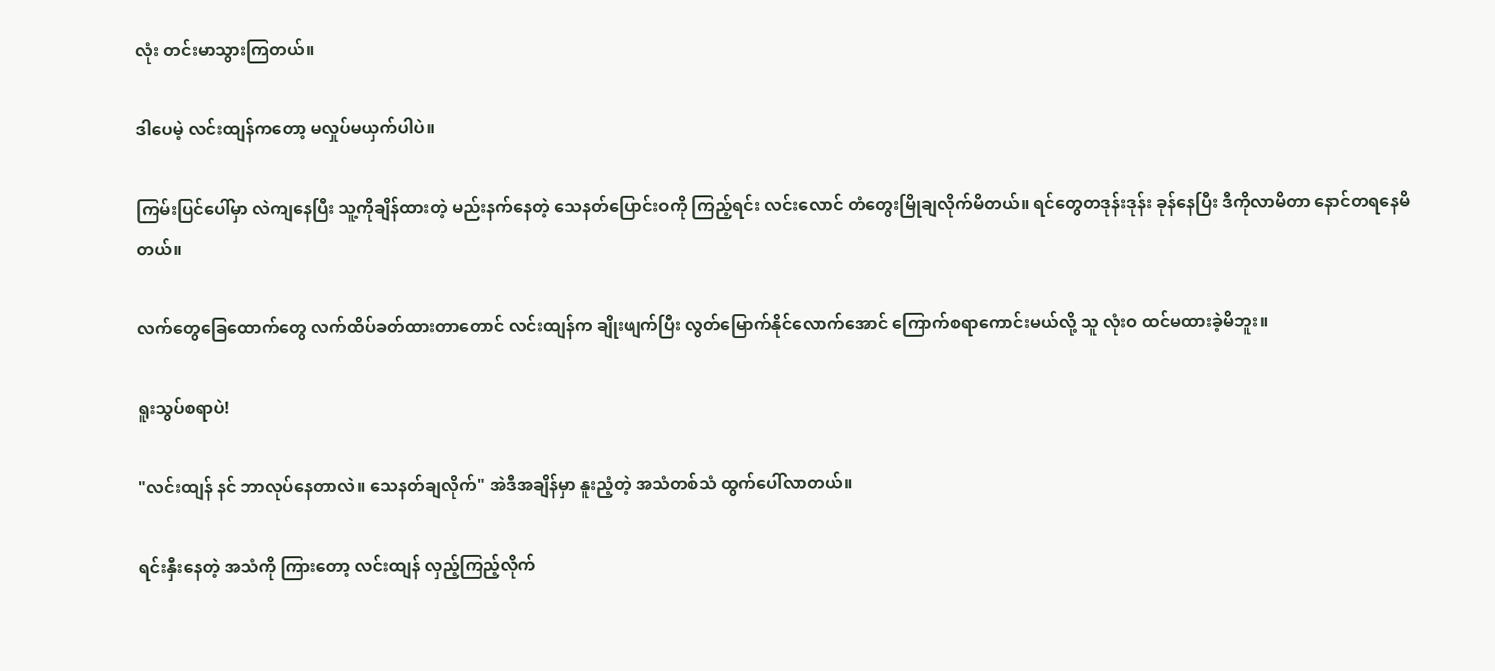လုံး တင်းမာသွားကြတယ်။

ဒါပေမဲ့ လင်းထျန်ကတော့ မလှုပ်မယှက်ပါပဲ။

ကြမ်းပြင်ပေါ်မှာ လဲကျနေပြီး သူ့ကိုချိန်ထားတဲ့ မည်းနက်နေတဲ့ သေနတ်ပြောင်းဝကို ကြည့်ရင်း လင်းလောင် တံတွေးမြိုချလိုက်မိတယ်။ ရင်တွေတဒုန်းဒုန်း ခုန်နေပြီး ဒီကိုလာမိတာ နောင်တရနေမိတယ်။

လက်တွေခြေထောက်တွေ လက်ထိပ်ခတ်ထားတာတောင် လင်းထျန်က ချိုးဖျက်ပြီး လွတ်မြောက်နိုင်လောက်အောင် ကြောက်စရာကောင်းမယ်လို့ သူ လုံးဝ ထင်မထားခဲ့မိဘူး။

ရူးသွပ်စရာပဲ!

"လင်းထျန် နင် ဘာလုပ်နေတာလဲ။ သေနတ်ချလိုက်" အဲဒီအချိန်မှာ နူးညံ့တဲ့ အသံတစ်သံ ထွက်ပေါ်လာတယ်။

ရင်းနှီးနေတဲ့ အသံကို ကြားတော့ လင်းထျန် လှည့်ကြည့်လိုက်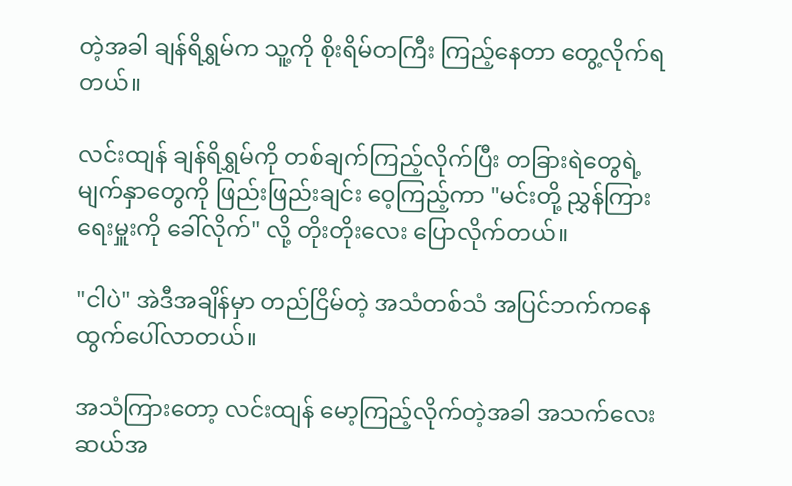တဲ့အခါ ချန်ရိရွှမ်က သူ့ကို စိုးရိမ်တကြီး ကြည့်နေတာ တွေ့လိုက်ရတယ်။

လင်းထျန် ချန်ရိရွှမ်ကို တစ်ချက်ကြည့်လိုက်ပြီး တခြားရဲတွေရဲ့ မျက်နှာတွေကို ဖြည်းဖြည်းချင်း ဝေ့ကြည့်ကာ "မင်းတို့ ညွှန်ကြားရေးမှူးကို ခေါ်လိုက်" လို့ တိုးတိုးလေး ပြောလိုက်တယ်။

"ငါပဲ" အဲဒီအချိန်မှာ တည်ငြိမ်တဲ့ အသံတစ်သံ အပြင်ဘက်ကနေ ထွက်ပေါ်လာတယ်။

အသံကြားတော့ လင်းထျန် မော့ကြည့်လိုက်တဲ့အခါ အသက်လေးဆယ်အ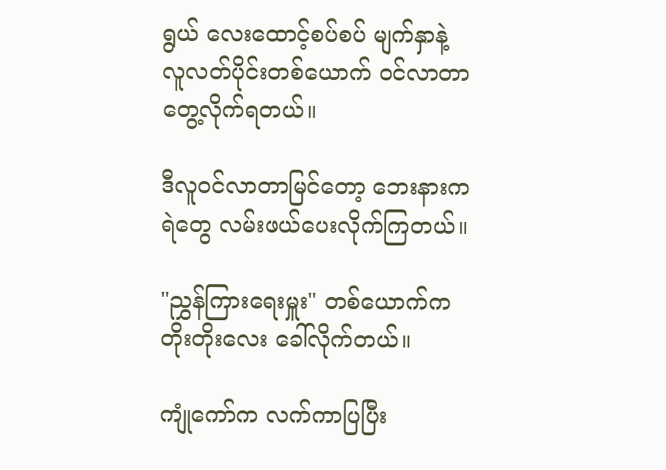ရွယ် လေးထောင့်စပ်စပ် မျက်နှာနဲ့ လူလတ်ပိုင်းတစ်ယောက် ဝင်လာတာ တွေ့လိုက်ရတယ်။

ဒီလူဝင်လာတာမြင်တော့ ဘေးနားက ရဲတွေ လမ်းဖယ်ပေးလိုက်ကြတယ်။

"ညွှန်ကြားရေးမှူး" တစ်ယောက်က တိုးတိုးလေး ခေါ်လိုက်တယ်။

ကျုံကော်က လက်ကာပြပြီး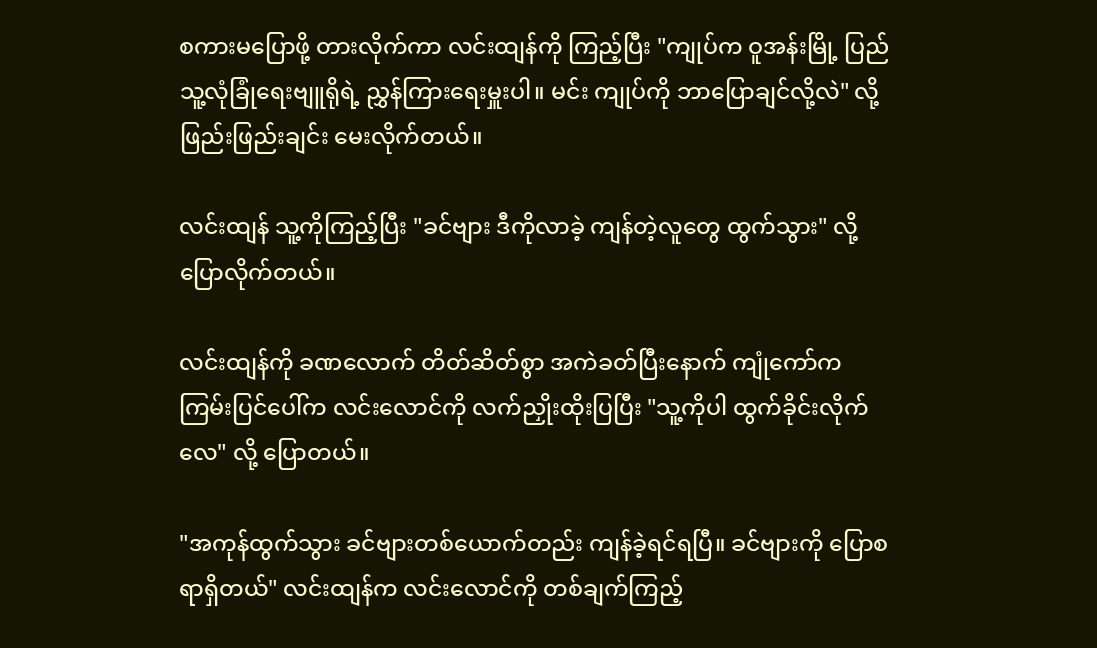စကားမပြောဖို့ တားလိုက်ကာ လင်းထျန်ကို ကြည့်ပြီး "ကျုပ်က ဝူအန်းမြို့ ပြည်သူ့လုံခြုံရေးဗျူရိုရဲ့ ညွှန်ကြားရေးမှူးပါ။ မင်း ကျုပ်ကို ဘာပြောချင်လို့လဲ" လို့ ဖြည်းဖြည်းချင်း မေးလိုက်တယ်။

လင်းထျန် သူ့ကိုကြည့်ပြီး "ခင်ဗျား ဒီကိုလာခဲ့ ကျန်တဲ့လူတွေ ထွက်သွား" လို့ ပြောလိုက်တယ်။

လင်းထျန်ကို ခဏလောက် တိတ်ဆိတ်စွာ အကဲခတ်ပြီးနောက် ကျုံကော်က ကြမ်းပြင်ပေါ်က လင်းလောင်ကို လက်ညှိုးထိုးပြပြီး "သူ့ကိုပါ ထွက်ခိုင်းလိုက်လေ" လို့ ပြောတယ်။

"အကုန်ထွက်သွား ခင်ဗျားတစ်ယောက်တည်း ကျန်ခဲ့ရင်ရပြီ။ ခင်ဗျားကို ပြောစရာရှိတယ်" လင်းထျန်က လင်းလောင်ကို တစ်ချက်ကြည့်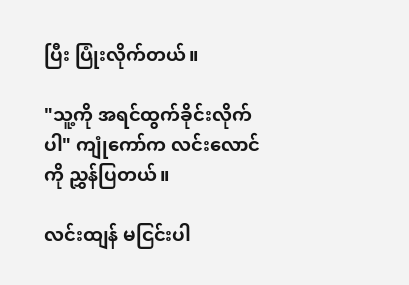ပြီး ပြုံးလိုက်တယ်။

"သူ့ကို အရင်ထွက်ခိုင်းလိုက်ပါ" ကျုံကော်က လင်းလောင်ကို ညွှန်ပြတယ်။

လင်းထျန် မငြင်းပါ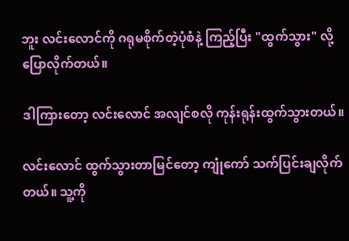ဘူး လင်းလောင်ကို ဂရုမစိုက်တဲ့ပုံစံနဲ့ ကြည့်ပြီး "ထွက်သွား" လို့ ပြောလိုက်တယ်။

ဒါကြားတော့ လင်းလောင် အလျင်စလို ကုန်းရုန်းထွက်သွားတယ်။

လင်းလောင် ထွက်သွားတာမြင်တော့ ကျုံကော် သက်ပြင်းချလိုက်တယ်။ သူ့ကို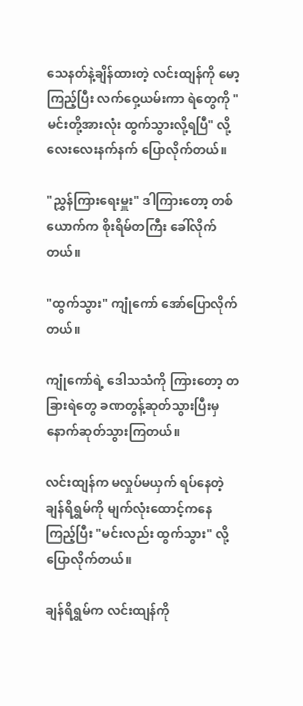သေနတ်နဲ့ချိန်ထားတဲ့ လင်းထျန်ကို မော့ကြည့်ပြီး လက်ဝှေ့ယမ်းကာ ရဲတွေကို "မင်းတို့အားလုံး ထွက်သွားလို့ရပြီ" လို့ လေးလေးနက်နက် ပြောလိုက်တယ်။

"ညွှန်ကြားရေးမှူး" ဒါကြားတော့ တစ်ယောက်က စိုးရိမ်တကြီး ခေါ်လိုက်တယ်။

"ထွက်သွား" ကျုံကော် အော်ပြောလိုက်တယ်။

ကျုံကော်ရဲ့ ဒေါသသံကို ကြားတော့ တခြားရဲတွေ ခဏတွန့်ဆုတ်သွားပြီးမှ နောက်ဆုတ်သွားကြတယ်။

လင်းထျန်က မလှုပ်မယှက် ရပ်နေတဲ့ ချန်ရိရွှမ်ကို မျက်လုံးထောင့်ကနေ ကြည့်ပြီး "မင်းလည်း ထွက်သွား" လို့ ပြောလိုက်တယ်။

ချန်ရိရွှမ်က လင်းထျန်ကို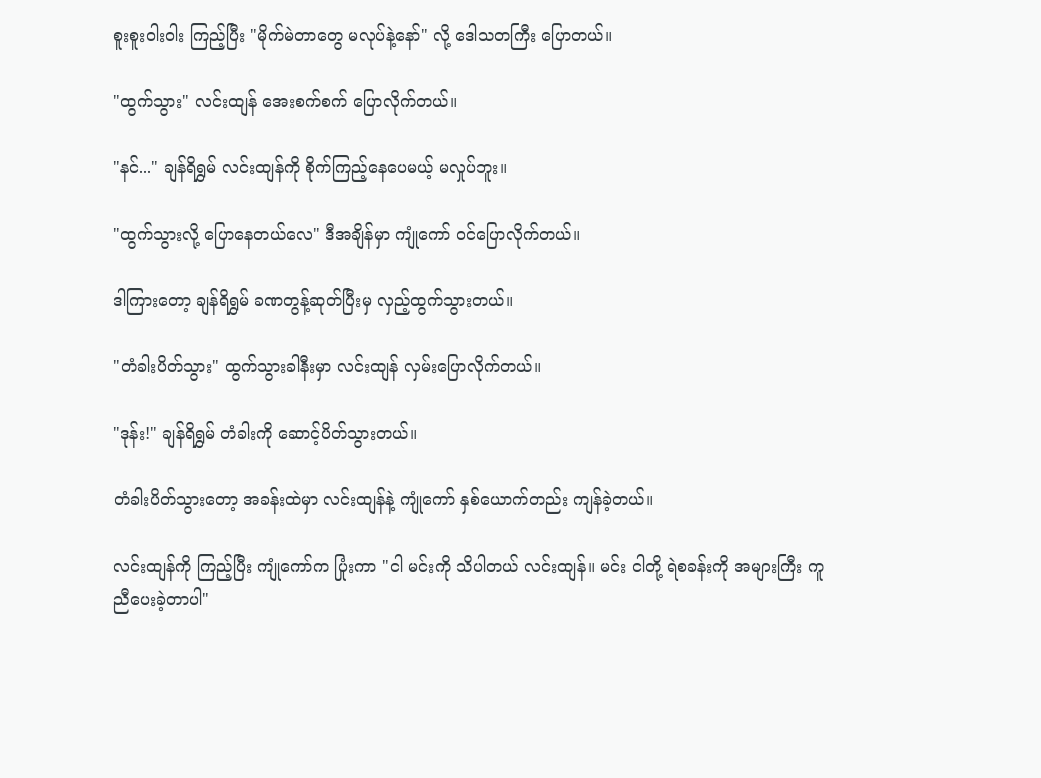စူးစူးဝါးဝါး ကြည့်ပြီး "မိုက်မဲတာတွေ မလုပ်နဲ့နော်" လို့ ဒေါသတကြီး ပြောတယ်။

"ထွက်သွား" လင်းထျန် အေးစက်စက် ပြောလိုက်တယ်။

"နင်..." ချန်ရိရွှမ် လင်းထျန်ကို စိုက်ကြည့်နေပေမယ့် မလှုပ်ဘူး။

"ထွက်သွားလို့ ပြောနေတယ်လေ" ဒီအချိန်မှာ ကျုံကော် ဝင်ပြောလိုက်တယ်။

ဒါကြားတော့ ချန်ရိရွှမ် ခဏတွန့်ဆုတ်ပြီးမှ လှည့်ထွက်သွားတယ်။

"တံခါးပိတ်သွား" ထွက်သွားခါနီးမှာ လင်းထျန် လှမ်းပြောလိုက်တယ်။

"ဒုန်း!" ချန်ရိရွှမ် တံခါးကို ဆောင့်ပိတ်သွားတယ်။

တံခါးပိတ်သွားတော့ အခန်းထဲမှာ လင်းထျန်နဲ့ ကျုံကော် နှစ်ယောက်တည်း ကျန်ခဲ့တယ်။

လင်းထျန်ကို ကြည့်ပြီး ကျုံကော်က ပြုံးကာ "ငါ မင်းကို သိပါတယ် လင်းထျန်။ မင်း ငါတို့ ရဲစခန်းကို အများကြီး ကူညီပေးခဲ့တာပါ"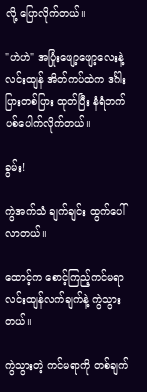လို့ ပြောလိုက်တယ်။

"ဟဲဟဲ" အပြုံးဖျော့ဖျော့လေးနဲ့ လင်းထျန် အိတ်ကပ်ထဲက ဒင်္ဂါးပြားတစ်ပြား ထုတ်ပြီး နံရံဘက် ပစ်ပေါက်လိုက်တယ်။

ခွမ်း!

ကွဲအက်သံ ချက်ချင်း ထွက်ပေါ်လာတယ်။

ထောင့်က စောင့်ကြည့်ကင်မရာ လင်းထျန်လက်ချက်နဲ့ ကွဲသွားတယ်။

ကွဲသွားတဲ့ ကင်မရာကို တစ်ချက်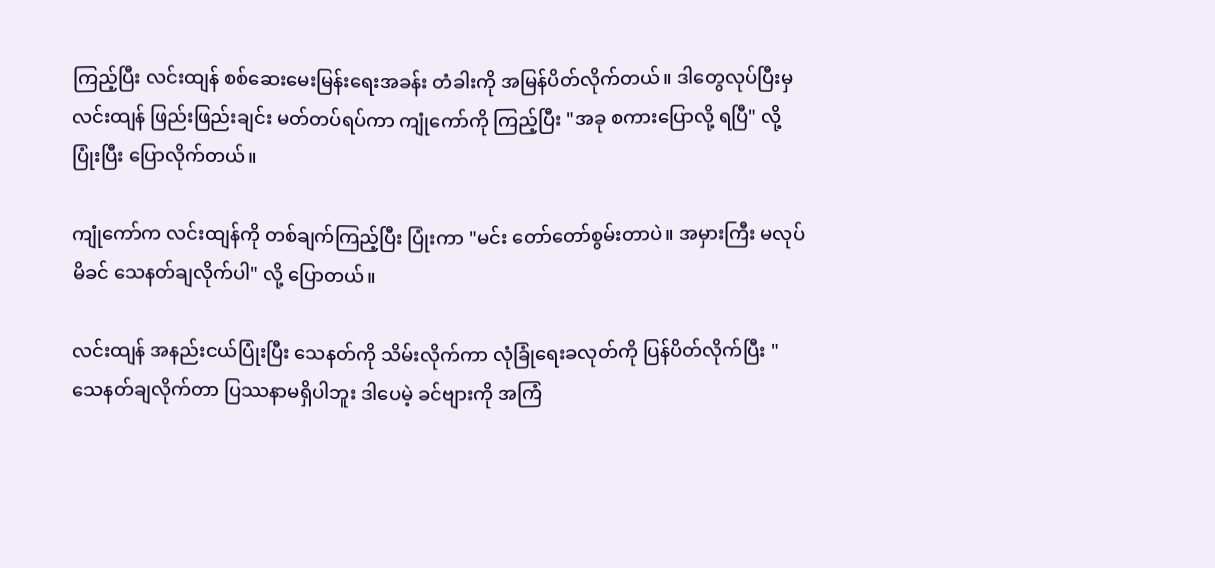ကြည့်ပြီး လင်းထျန် စစ်ဆေးမေးမြန်းရေးအခန်း တံခါးကို အမြန်ပိတ်လိုက်တယ်။ ဒါတွေလုပ်ပြီးမှ လင်းထျန် ဖြည်းဖြည်းချင်း မတ်တပ်ရပ်ကာ ကျုံကော်ကို ကြည့်ပြီး "အခု စကားပြောလို့ ရပြီ" လို့ ပြုံးပြီး ပြောလိုက်တယ်။

ကျုံကော်က လင်းထျန်ကို တစ်ချက်ကြည့်ပြီး ပြုံးကာ "မင်း တော်တော်စွမ်းတာပဲ။ အမှားကြီး မလုပ်မိခင် သေနတ်ချလိုက်ပါ" လို့ ပြောတယ်။

လင်းထျန် အနည်းငယ်ပြုံးပြီး သေနတ်ကို သိမ်းလိုက်ကာ လုံခြုံရေးခလုတ်ကို ပြန်ပိတ်လိုက်ပြီး "သေနတ်ချလိုက်တာ ပြဿနာမရှိပါဘူး ဒါပေမဲ့ ခင်ဗျားကို အကြံ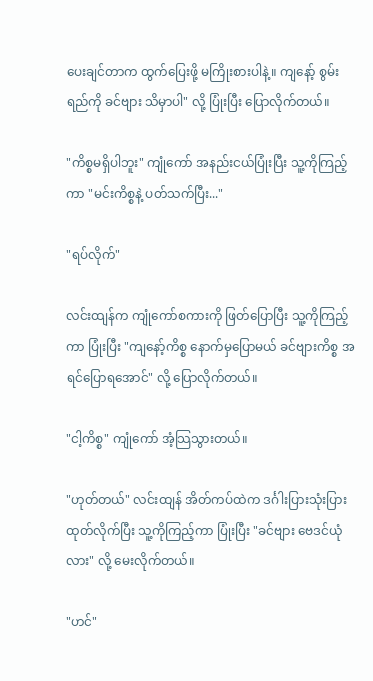ပေးချင်တာက ထွက်ပြေးဖို့ မကြိုးစားပါနဲ့။ ကျနော့် စွမ်းရည်ကို ခင်ဗျား သိမှာပါ" လို့ ပြုံးပြီး ပြောလိုက်တယ်။

"ကိစ္စမရှိပါဘူး" ကျုံကော် အနည်းငယ်ပြုံးပြီး သူ့ကိုကြည့်ကာ "မင်းကိစ္စနဲ့ ပတ်သက်ပြီး..."

"ရပ်လိုက်"

လင်းထျန်က ကျုံကော်စကားကို ဖြတ်ပြောပြီး သူ့ကိုကြည့်ကာ ပြုံးပြီး "ကျနော့်ကိစ္စ နောက်မှပြောမယ် ခင်ဗျားကိစ္စ အရင်ပြောရအောင်" လို့ ပြောလိုက်တယ်။

"ငါ့ကိစ္စ" ကျုံကော် အံ့သြသွားတယ်။

"ဟုတ်တယ်" လင်းထျန် အိတ်ကပ်ထဲက ဒင်္ဂါးပြားသုံးပြား ထုတ်လိုက်ပြီး သူ့ကိုကြည့်ကာ ပြုံးပြီး "ခင်ဗျား ဗေဒင်ယုံလား" လို့ မေးလိုက်တယ်။

"ဟင်"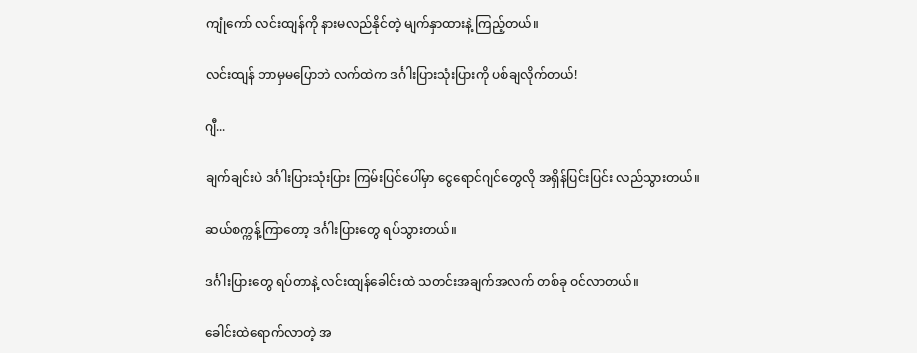ကျုံကော် လင်းထျန်ကို နားမလည်နိုင်တဲ့ မျက်နှာထားနဲ့ ကြည့်တယ်။

လင်းထျန် ဘာမှမပြောဘဲ လက်ထဲက ဒင်္ဂါးပြားသုံးပြားကို ပစ်ချလိုက်တယ်!

ဂျီ...

ချက်ချင်းပဲ ဒင်္ဂါးပြားသုံးပြား ကြမ်းပြင်ပေါ်မှာ ငွေရောင်ဂျင်တွေလို အရှိန်ပြင်းပြင်း လည်သွားတယ်။

ဆယ်စက္ကန့်ကြာတော့ ဒင်္ဂါးပြားတွေ ရပ်သွားတယ်။

ဒင်္ဂါးပြားတွေ ရပ်တာနဲ့ လင်းထျန်ခေါင်းထဲ သတင်းအချက်အလက် တစ်ခု ဝင်လာတယ်။

ခေါင်းထဲရောက်လာတဲ့ အ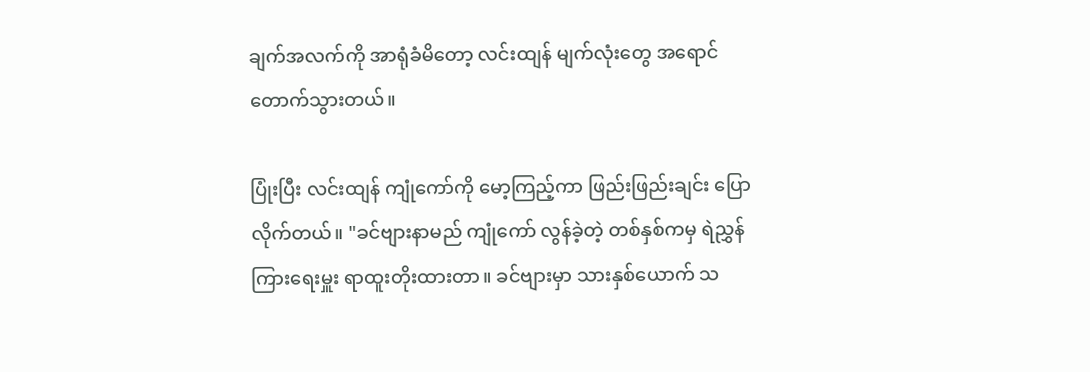ချက်အလက်ကို အာရုံခံမိတော့ လင်းထျန် မျက်လုံးတွေ အရောင်တောက်သွားတယ်။

ပြုံးပြီး လင်းထျန် ကျုံကော်ကို မော့ကြည့်ကာ ဖြည်းဖြည်းချင်း ပြောလိုက်တယ်။ "ခင်ဗျားနာမည် ကျုံကော် လွန်ခဲ့တဲ့ တစ်နှစ်ကမှ ရဲညွှန်ကြားရေးမှူး ရာထူးတိုးထားတာ။ ခင်ဗျားမှာ သားနှစ်ယောက် သ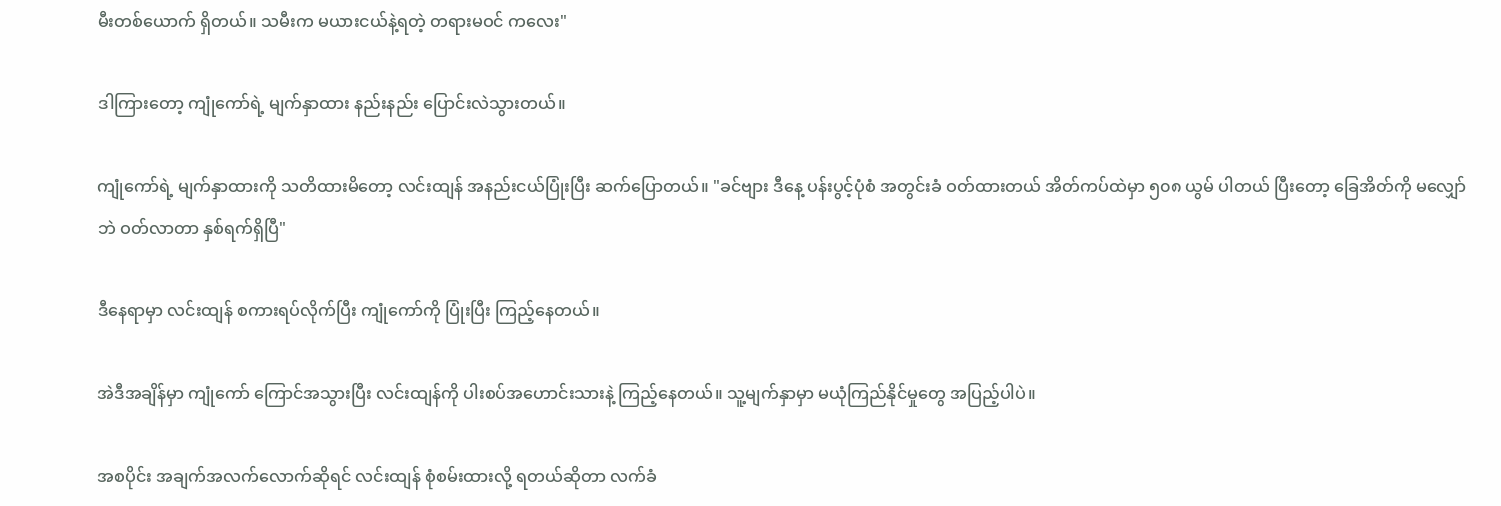မီးတစ်ယောက် ရှိတယ်။ သမီးက မယားငယ်နဲ့ရတဲ့ တရားမဝင် ကလေး"

ဒါကြားတော့ ကျုံကော်ရဲ့ မျက်နှာထား နည်းနည်း ပြောင်းလဲသွားတယ်။

ကျုံကော်ရဲ့ မျက်နှာထားကို သတိထားမိတော့ လင်းထျန် အနည်းငယ်ပြုံးပြီး ဆက်ပြောတယ်။ "ခင်ဗျား ဒီနေ့ ပန်းပွင့်ပုံစံ အတွင်းခံ ဝတ်ထားတယ် အိတ်ကပ်ထဲမှာ ၅၀၈ ယွမ် ပါတယ် ပြီးတော့ ခြေအိတ်ကို မလျှော်ဘဲ ဝတ်လာတာ နှစ်ရက်ရှိပြီ"

ဒီနေရာမှာ လင်းထျန် စကားရပ်လိုက်ပြီး ကျုံကော်ကို ပြုံးပြီး ကြည့်နေတယ်။

အဲဒီအချိန်မှာ ကျုံကော် ကြောင်အသွားပြီး လင်းထျန်ကို ပါးစပ်အဟောင်းသားနဲ့ ကြည့်နေတယ်။ သူ့မျက်နှာမှာ မယုံကြည်နိုင်မှုတွေ အပြည့်ပါပဲ။

အစပိုင်း အချက်အလက်လောက်ဆိုရင် လင်းထျန် စုံစမ်းထားလို့ ရတယ်ဆိုတာ လက်ခံ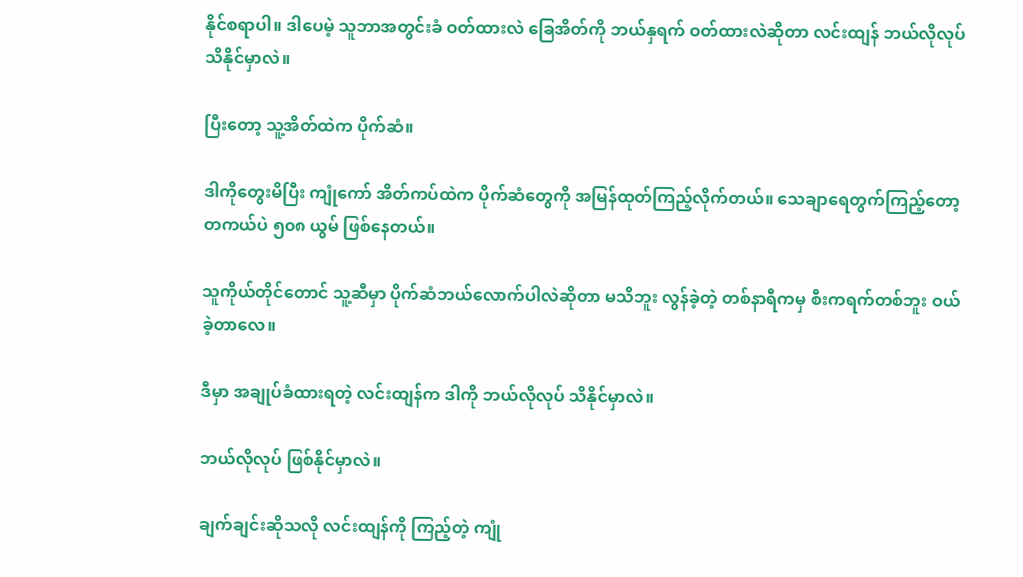နိုင်စရာပါ။ ဒါပေမဲ့ သူဘာအတွင်းခံ ဝတ်ထားလဲ ခြေအိတ်ကို ဘယ်နှရက် ဝတ်ထားလဲဆိုတာ လင်းထျန် ဘယ်လိုလုပ် သိနိုင်မှာလဲ။

ပြီးတော့ သူ့အိတ်ထဲက ပိုက်ဆံ။

ဒါကိုတွေးမိပြီး ကျုံကော် အိတ်ကပ်ထဲက ပိုက်ဆံတွေကို အမြန်ထုတ်ကြည့်လိုက်တယ်။ သေချာရေတွက်ကြည့်တော့ တကယ်ပဲ ၅၀၈ ယွမ် ဖြစ်နေတယ်။

သူကိုယ်တိုင်တောင် သူ့ဆီမှာ ပိုက်ဆံဘယ်လောက်ပါလဲဆိုတာ မသိဘူး လွန်ခဲ့တဲ့ တစ်နာရီကမှ စီးကရက်တစ်ဘူး ဝယ်ခဲ့တာလေ။

ဒီမှာ အချုပ်ခံထားရတဲ့ လင်းထျန်က ဒါကို ဘယ်လိုလုပ် သိနိုင်မှာလဲ။

ဘယ်လိုလုပ် ဖြစ်နိုင်မှာလဲ။

ချက်ချင်းဆိုသလို လင်းထျန်ကို ကြည့်တဲ့ ကျုံ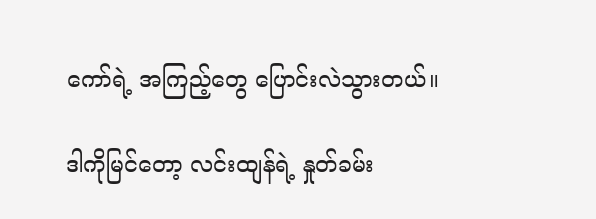ကော်ရဲ့ အကြည့်တွေ ပြောင်းလဲသွားတယ်။

ဒါကိုမြင်တော့ လင်းထျန်ရဲ့ နှုတ်ခမ်း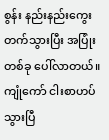စွန်း နည်းနည်းကွေးတက်သွားပြီး အပြုံးတစ်ခု ပေါ်လာတယ်။ ကျုံကော် ငါးစာဟပ်သွားပြီ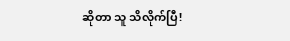ဆိုတာ သူ သိလိုက်ပြီ!